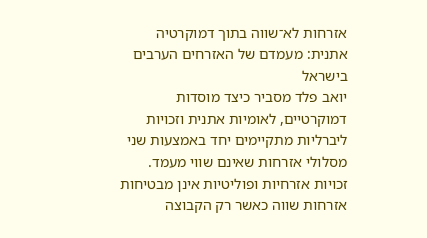אזרחות לא־שווה בתוך דמוקרטיה אתנית: מעמדם של האזרחים הערבים בישראל
יואב פלד מסביר כיצד מוסדות דמוקרטיים, לאומיות אתנית וזכויות ליברליות מתקיימים יחד באמצעות שני מסלולי אזרחות שאינם שווי מעמד.
זכויות אזרחיות ופוליטיות אינן מבטיחות אזרחות שווה כאשר רק הקבוצה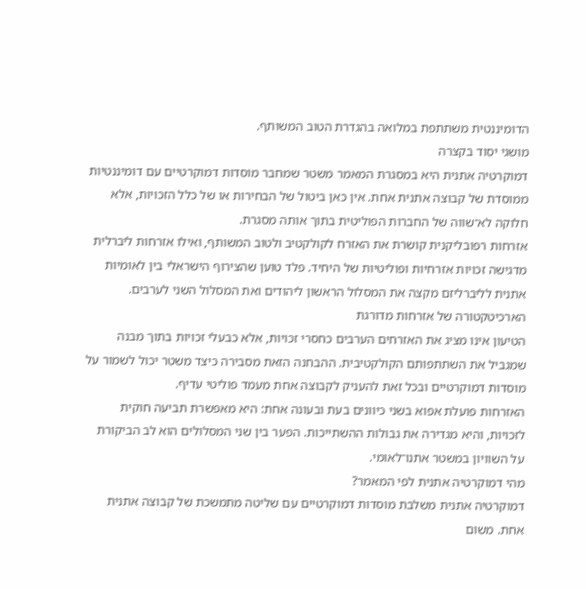הדומיננטית משתתפת במלואה בהגדרת הטוב המשותף.
מושגי יסוד בקצרה
דמוקרטיה אתנית היא במסגרת המאמר משטר שמחבר מוסדות דמוקרטיים עם דומיננטיות ממוסדת של קבוצה אתנית אחת. אין כאן ביטול של הבחירות או של כלל הזכויות, אלא חלוקה לא־שווה של החברות הפוליטית בתוך אותה מסגרת.
אזרחות רפובליקנית קושרת את האזרח לקולקטיב ולטוב המשותף, ואילו אזרחות ליברלית מדגישה זכויות אזרחיות ופוליטיות של היחיד. פלד טוען שהצירוף הישראלי בין לאומיות אתנית לליברליזם מקצה את המסלול הראשון ליהודים ואת המסלול השני לערבים.
הארכיטקטורה של אזרחות מדורגת
הטיעון אינו מציג את האזרחים הערבים כחסרי זכויות, אלא כבעלי זכויות בתוך מבנה שמגביל את השתתפותם הקולקטיבית. ההבחנה הזאת מסבירה כיצד משטר יכול לשמור על מוסדות דמוקרטיים ובכל זאת להעניק לקבוצה אחת מעמד פוליטי עדיף.
האזרחות פועלת אפוא בשני כיוונים בעת ובעונה אחת: היא מאפשרת תביעה חוקית לזכויות, והיא מגדירה את גבולות ההשתייכות. הפער בין שני המסלולים הוא לב הביקורת על השוויון במשטר אתנו־לאומי.
מהי דמוקרטיה אתנית לפי המאמר?
דמוקרטיה אתנית משלבת מוסדות דמוקרטיים עם שליטה מתמשכת של קבוצה אתנית אחת. משום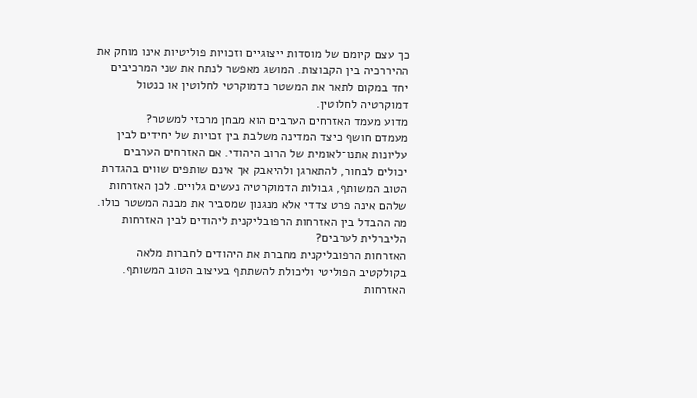כך עצם קיומם של מוסדות ייצוגיים וזכויות פוליטיות אינו מוחק את ההיררכיה בין הקבוצות. המושג מאפשר לנתח את שני המרכיבים יחד במקום לתאר את המשטר כדמוקרטי לחלוטין או כנטול דמוקרטיה לחלוטין.
מדוע מעמד האזרחים הערבים הוא מבחן מרכזי למשטר?
מעמדם חושף כיצד המדינה משלבת בין זכויות של יחידים לבין עליונות אתנו־לאומית של הרוב היהודי. אם האזרחים הערבים יכולים לבחור, להתארגן ולהיאבק אך אינם שותפים שווים בהגדרת הטוב המשותף, גבולות הדמוקרטיה נעשים גלויים. לכן האזרחות שלהם אינה פרט צדדי אלא מנגנון שמסביר את מבנה המשטר כולו.
מה ההבדל בין האזרחות הרפובליקנית ליהודים לבין האזרחות הליברלית לערבים?
האזרחות הרפובליקנית מחברת את היהודים לחברות מלאה בקולקטיב הפוליטי וליכולת להשתתף בעיצוב הטוב המשותף. האזרחות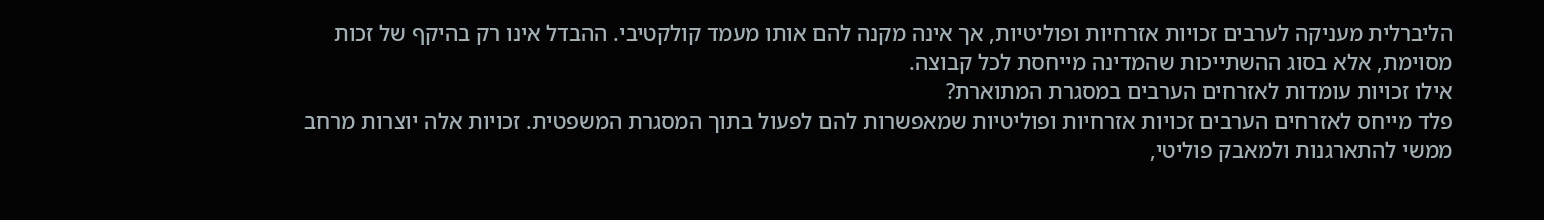הליברלית מעניקה לערבים זכויות אזרחיות ופוליטיות, אך אינה מקנה להם אותו מעמד קולקטיבי. ההבדל אינו רק בהיקף של זכות מסוימת, אלא בסוג ההשתייכות שהמדינה מייחסת לכל קבוצה.
אילו זכויות עומדות לאזרחים הערבים במסגרת המתוארת?
פלד מייחס לאזרחים הערבים זכויות אזרחיות ופוליטיות שמאפשרות להם לפעול בתוך המסגרת המשפטית. זכויות אלה יוצרות מרחב ממשי להתארגנות ולמאבק פוליטי,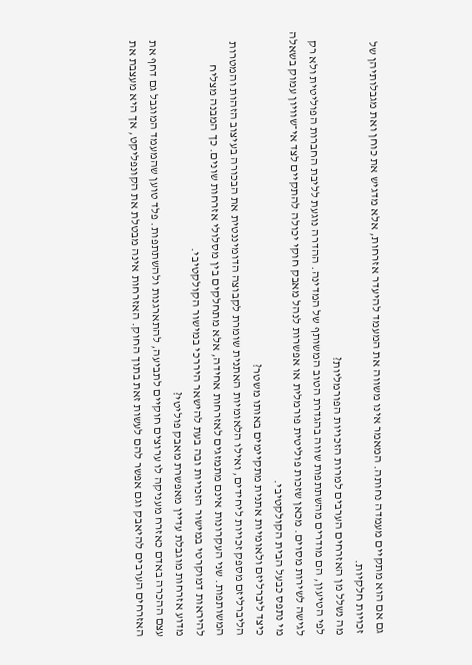גם אם הוא מתקיים מעמדה נחותה. המאמר אינו משווה את המעמד להיעדר אזרחות, אלא מדגיש את כוחן ואת מגבלותיהן של זכויות חלקיות.
מה נשלל מן האזרחים הערבים למרות הזכויות הפורמליות?
לפי הטיעון, הם מודרים מהשתתפות שווה בהגדרת הטוב המשותף של המדינה. ההדרה נוגעת לליבת החברות הפוליטית ולא רק לגישה לשירות מסוים. מכאן שזכות פוליטית פורמלית או אפשרות לנהל מאבק חוקי יכולה להתקיים לצד אי־שוויון עמוק בשאלה מי נתפס כבעל הבית הקולקטיבי.
כיצד ליברליזם ולאומיות אתנית מתקיימים באותו משטר?
הליברליזם מספק זכויות ליחידים, ואילו הלאומיות האתנית שומרת לקבוצה הדומיננטית את הבכורה בעיצוב הזהות והמטרות המשותפות. שני העקרונות אינם מתמזגים לאזרחות אחידה, אלא מתחלקים בין מסלולי אזרחות שונים. כך המבנה מצליח להיראות דמוקרטי במישור הזכויות ובה בעת להישאר היררכי במישור הקולקטיבי.
מדוע אזרחות מוגבלת עדיין מאפשרת מאבק פוליטי?
עצם ההכרה באדם כאזרח מעניקה לו ערוצים חוקיים לתביעה, להתארגנות ולהשתתפות. פלד טוען שהמעמד המוגבל גם דחף את האזרחים הערבים להיאבק וגם אפשר להם לעשות זאת בתוך החוק. האזרחות אינה מבטלת את הקונפליקט, אך היא מעצבת את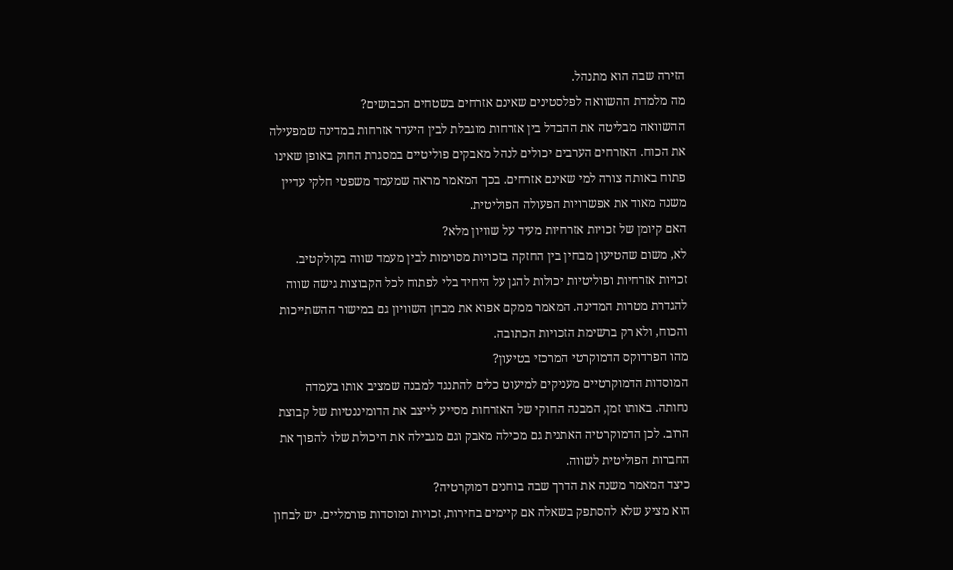הזירה שבה הוא מתנהל.
מה מלמדת ההשוואה לפלסטינים שאינם אזרחים בשטחים הכבושים?
ההשוואה מבליטה את ההבדל בין אזרחות מוגבלת לבין היעדר אזרחות במדינה שמפעילה את הכוח. האזרחים הערבים יכולים לנהל מאבקים פוליטיים במסגרת החוק באופן שאינו פתוח באותה צורה למי שאינם אזרחים. בכך המאמר מראה שמעמד משפטי חלקי עדיין משנה מאוד את אפשרויות הפעולה הפוליטית.
האם קיומן של זכויות אזרחיות מעיד על שוויון מלא?
לא, משום שהטיעון מבחין בין החזקה בזכויות מסוימות לבין מעמד שווה בקולקטיב. זכויות אזרחיות ופוליטיות יכולות להגן על היחיד בלי לפתוח לכל הקבוצות גישה שווה להגדרת מטרות המדינה. המאמר ממקם אפוא את מבחן השוויון גם במישור ההשתייכות והכוח, ולא רק ברשימת הזכויות הכתובה.
מהו הפרדוקס הדמוקרטי המרכזי בטיעון?
המוסדות הדמוקרטיים מעניקים למיעוט כלים להתנגד למבנה שמציב אותו בעמדה נחותה. באותו זמן, המבנה החוקי של האזרחות מסייע לייצב את הדומיננטיות של קבוצת הרוב. לכן הדמוקרטיה האתנית גם מכילה מאבק וגם מגבילה את היכולת שלו להפוך את החברות הפוליטית לשווה.
כיצד המאמר משנה את הדרך שבה בוחנים דמוקרטיה?
הוא מציע שלא להסתפק בשאלה אם קיימים בחירות, זכויות ומוסדות פורמליים. יש לבחון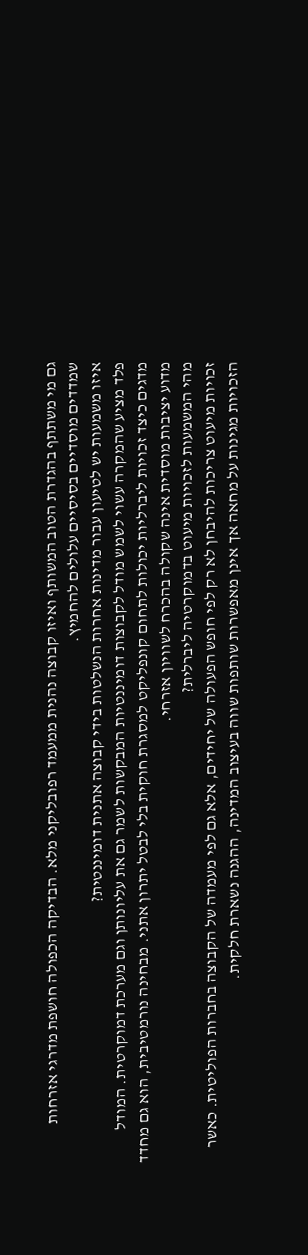גם מי משתתף בהגדרת הטוב המשותף ואיזו קבוצה נהנית ממעמד רפובליקני מלא. הבדיקה הכפולה חושפת מדרגי אזרחות שמדדים מוסדיים בסיסיים עלולים להחמיץ.
איזו משמעות יש לטיעון עבור מדינות אחרות הנשלטות בידי קבוצה אתנית דומיננטית?
פלד מציע שהמקרה עשוי לשמש מודל לקבוצות דומיננטיות המבקשות לשמר גם את עליונותן וגם מערכת דמוקרטית. המודל מדגים כיצד זכויות ליברליות יכולות לתחום קונפליקט למסגרת חוקית בלי לבטל יתרון אתני. מבחינה נורמטיבית, הוא גם מחדד מדוע יציבות מוסדית אינה שקולה בהכרח לשוויון אזרחי.
מהי המשמעות לזכויות מיעוט בדמוקרטיה ליברלית?
זכויות מיעוט צריכות להיבחן לא רק לפי חופש הפעולה של יחידים, אלא גם לפי מעמדה של הקבוצה בחברות הפוליטית. כאשר הזכויות מגינות על מחאה אך אינן מאפשרות שותפות שווה בעיצוב המדינה, ההגנה נשארת חלקית.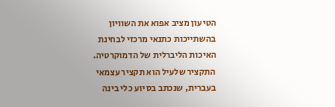הטיעון מציב אפוא את השוויון בהשתייכות כתנאי מרכזי לבחינת האיכות הליברלית של הדמוקרטיה.
התקציר שלעיל הוא תקציר עצמאי בעברית, שנכתב בסיוע כלי בינה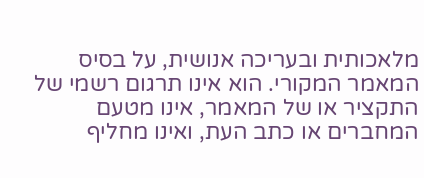מלאכותית ובעריכה אנושית, על בסיס המאמר המקורי. הוא אינו תרגום רשמי של התקציר או של המאמר, אינו מטעם המחברים או כתב העת, ואינו מחליף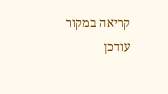קריאה במקור
עודכן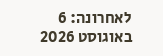לאחרונה: 6 באוגוסט 2026